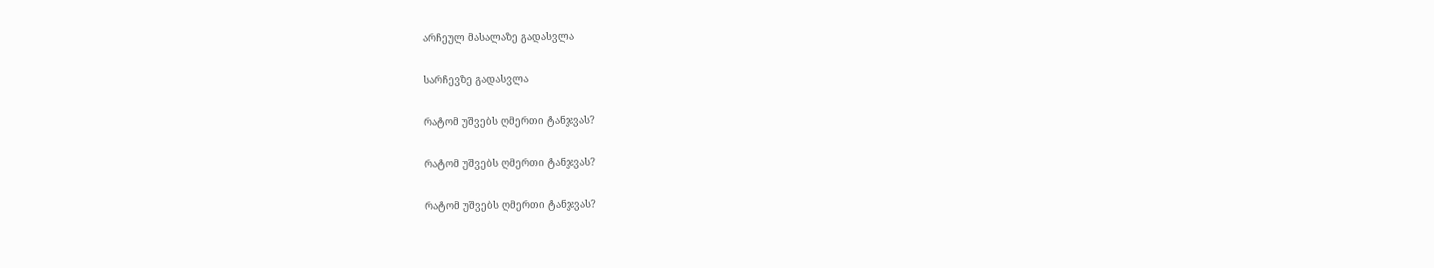არჩეულ მასალაზე გადასვლა

სარჩევზე გადასვლა

რატომ უშვებს ღმერთი ტანჯვას?

რატომ უშვებს ღმერთი ტანჯვას?

რატომ უშვებს ღმერთი ტანჯვას?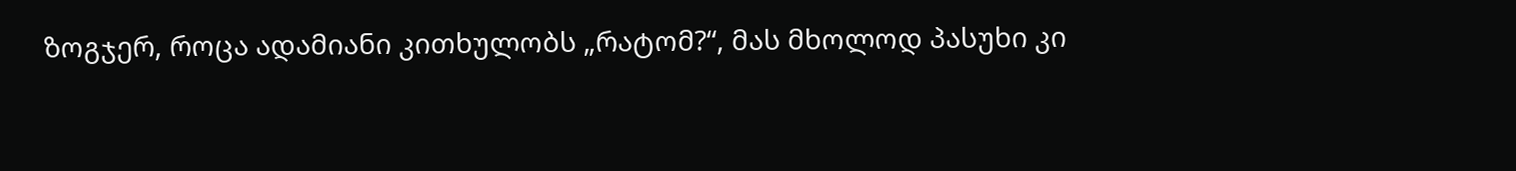ზოგჯერ, როცა ადამიანი კითხულობს „რატომ?“, მას მხოლოდ პასუხი კი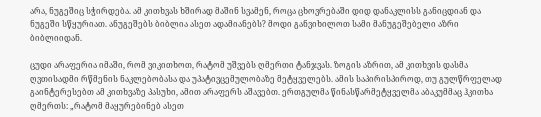არა, ნუგეშიც სჭირდება. ამ კითხვას ხშირად მაშინ სვამენ, როცა ცხოვრებაში დიდ დანაკლისს განიცდიან და ნუგეში სწყურიათ. ანუგეშებს ბიბლია ასეთ ადამიანებს? მოდი განვიხილოთ სამი მანუგეშებელი აზრი ბიბლიიდან.

ცუდი არაფერია იმაში, რომ ვიკითხოთ, რატომ უშვებს ღმერთი ტანჯვას. ზოგის აზრით, ამ კითხვის დასმა ღვთისადმი რწმენის ნაკლებობასა და უპატივცემულობაზე მეტყველებს. ამის საპირისპიროდ, თუ გულწრფელად გაინტერესებთ ამ კითხვაზე პასუხი, ამით არაფერს აშავებთ. ერთგულმა წინასწარმეტყველმა აბაკუმმაც ჰკითხა ღმერთს: „რატომ მაყურებინებ ასეთ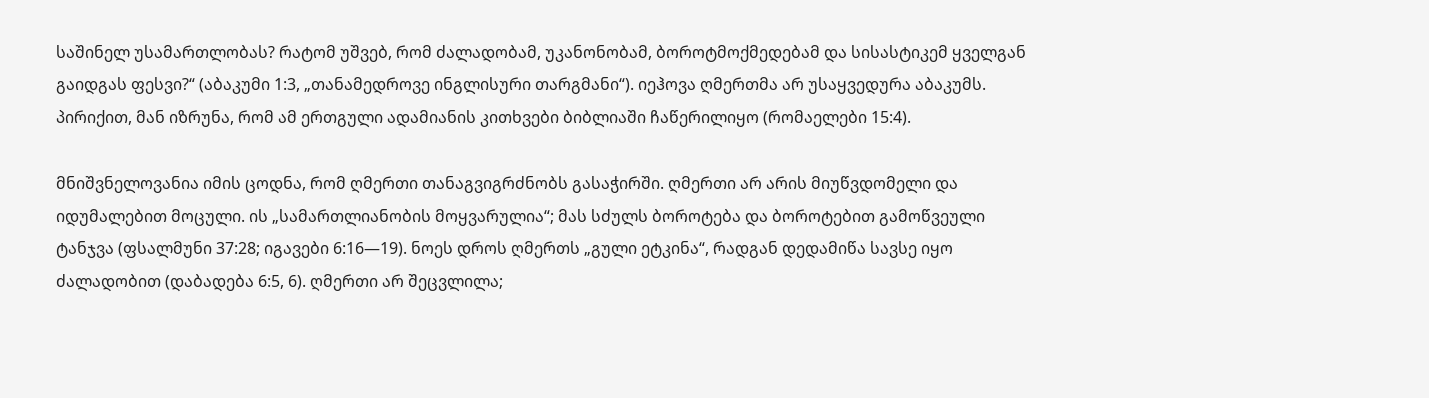საშინელ უსამართლობას? რატომ უშვებ, რომ ძალადობამ, უკანონობამ, ბოროტმოქმედებამ და სისასტიკემ ყველგან გაიდგას ფესვი?“ (აბაკუმი 1:3, „თანამედროვე ინგლისური თარგმანი“). იეჰოვა ღმერთმა არ უსაყვედურა აბაკუმს. პირიქით, მან იზრუნა, რომ ამ ერთგული ადამიანის კითხვები ბიბლიაში ჩაწერილიყო (რომაელები 15:4).

მნიშვნელოვანია იმის ცოდნა, რომ ღმერთი თანაგვიგრძნობს გასაჭირში. ღმერთი არ არის მიუწვდომელი და იდუმალებით მოცული. ის „სამართლიანობის მოყვარულია“; მას სძულს ბოროტება და ბოროტებით გამოწვეული ტანჯვა (ფსალმუნი 37:28; იგავები 6:16—19). ნოეს დროს ღმერთს „გული ეტკინა“, რადგან დედამიწა სავსე იყო ძალადობით (დაბადება 6:5, 6). ღმერთი არ შეცვლილა;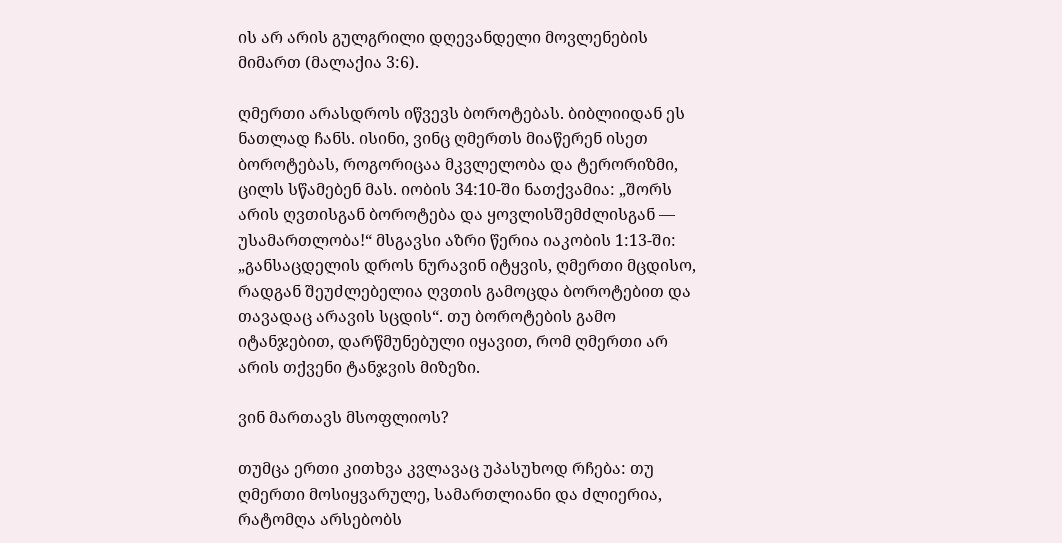ის არ არის გულგრილი დღევანდელი მოვლენების მიმართ (მალაქია 3:6).

ღმერთი არასდროს იწვევს ბოროტებას. ბიბლიიდან ეს ნათლად ჩანს. ისინი, ვინც ღმერთს მიაწერენ ისეთ ბოროტებას, როგორიცაა მკვლელობა და ტერორიზმი, ცილს სწამებენ მას. იობის 34:10-ში ნათქვამია: „შორს არის ღვთისგან ბოროტება და ყოვლისშემძლისგან — უსამართლობა!“ მსგავსი აზრი წერია იაკობის 1:13-ში: „განსაცდელის დროს ნურავინ იტყვის, ღმერთი მცდისო, რადგან შეუძლებელია ღვთის გამოცდა ბოროტებით და თავადაც არავის სცდის“. თუ ბოროტების გამო იტანჯებით, დარწმუნებული იყავით, რომ ღმერთი არ არის თქვენი ტანჯვის მიზეზი.

ვინ მართავს მსოფლიოს?

თუმცა ერთი კითხვა კვლავაც უპასუხოდ რჩება: თუ ღმერთი მოსიყვარულე, სამართლიანი და ძლიერია, რატომღა არსებობს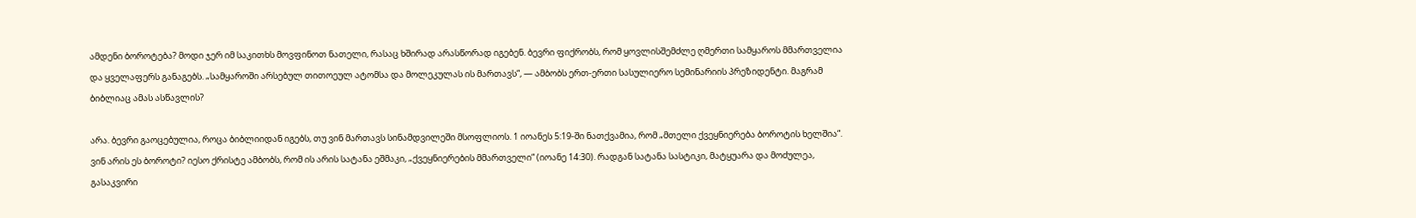ამდენი ბოროტება? მოდი ჯერ იმ საკითხს მოვფინოთ ნათელი, რასაც ხშირად არასწორად იგებენ. ბევრი ფიქრობს, რომ ყოვლისშემძლე ღმერთი სამყაროს მმართველია და ყველაფერს განაგებს. „სამყაროში არსებულ თითოეულ ატომსა და მოლეკულას ის მართავს“, — ამბობს ერთ-ერთი სასულიერო სემინარიის პრეზიდენტი. მაგრამ ბიბლიაც ამას ასწავლის?

არა. ბევრი გაოცებულია, როცა ბიბლიიდან იგებს, თუ ვინ მართავს სინამდვილეში მსოფლიოს. 1 იოანეს 5:19-ში ნათქვამია, რომ „მთელი ქვეყნიერება ბოროტის ხელშია“. ვინ არის ეს ბოროტი? იესო ქრისტე ამბობს, რომ ის არის სატანა ეშმაკი, „ქვეყნიერების მმართველი“ (იოანე 14:30). რადგან სატანა სასტიკი, მატყუარა და მოძულეა, გასაკვირი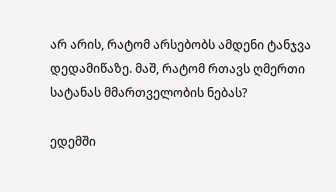არ არის, რატომ არსებობს ამდენი ტანჯვა დედამიწაზე. მაშ, რატომ რთავს ღმერთი სატანას მმართველობის ნებას?

ედემში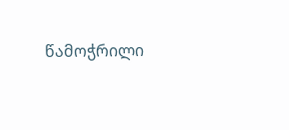წამოჭრილი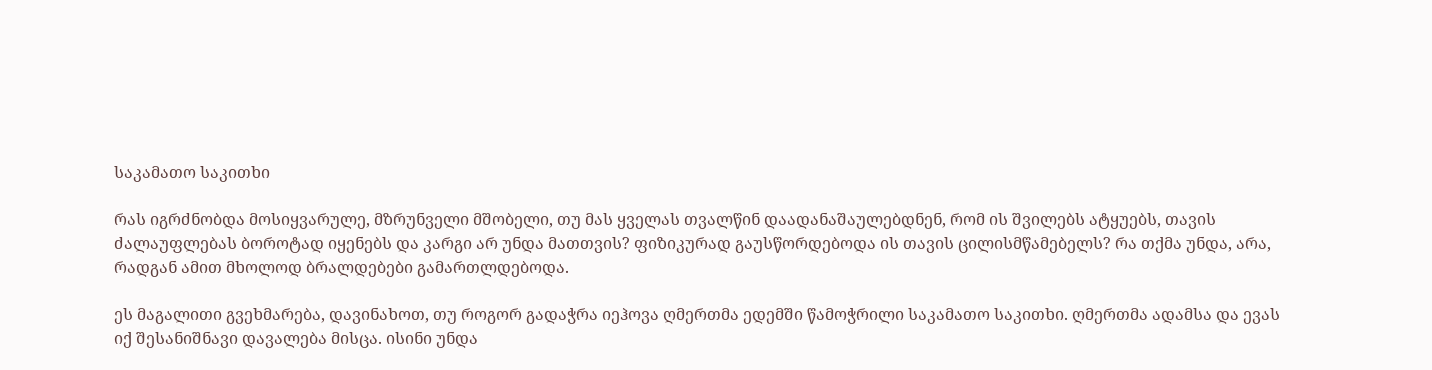საკამათო საკითხი

რას იგრძნობდა მოსიყვარულე, მზრუნველი მშობელი, თუ მას ყველას თვალწინ დაადანაშაულებდნენ, რომ ის შვილებს ატყუებს, თავის ძალაუფლებას ბოროტად იყენებს და კარგი არ უნდა მათთვის? ფიზიკურად გაუსწორდებოდა ის თავის ცილისმწამებელს? რა თქმა უნდა, არა, რადგან ამით მხოლოდ ბრალდებები გამართლდებოდა.

ეს მაგალითი გვეხმარება, დავინახოთ, თუ როგორ გადაჭრა იეჰოვა ღმერთმა ედემში წამოჭრილი საკამათო საკითხი. ღმერთმა ადამსა და ევას იქ შესანიშნავი დავალება მისცა. ისინი უნდა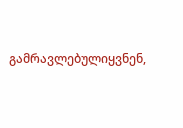გამრავლებულიყვნენ,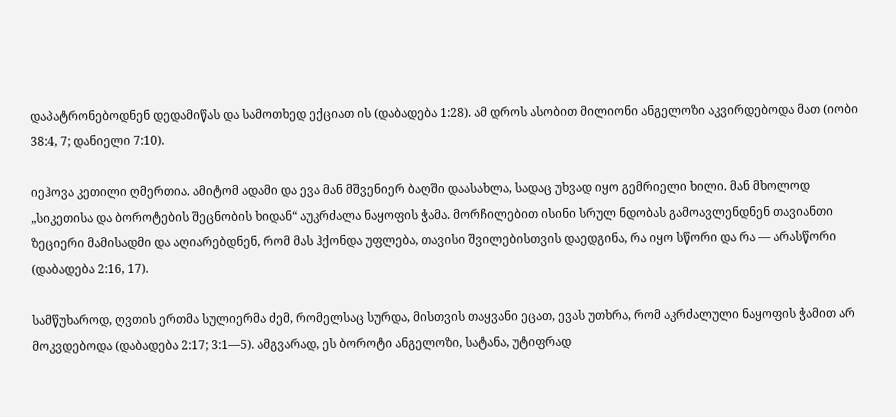დაპატრონებოდნენ დედამიწას და სამოთხედ ექციათ ის (დაბადება 1:28). ამ დროს ასობით მილიონი ანგელოზი აკვირდებოდა მათ (იობი 38:4, 7; დანიელი 7:10).

იეჰოვა კეთილი ღმერთია. ამიტომ ადამი და ევა მან მშვენიერ ბაღში დაასახლა, სადაც უხვად იყო გემრიელი ხილი. მან მხოლოდ „სიკეთისა და ბოროტების შეცნობის ხიდან“ აუკრძალა ნაყოფის ჭამა. მორჩილებით ისინი სრულ ნდობას გამოავლენდნენ თავიანთი ზეციერი მამისადმი და აღიარებდნენ, რომ მას ჰქონდა უფლება, თავისი შვილებისთვის დაედგინა, რა იყო სწორი და რა — არასწორი (დაბადება 2:16, 17).

სამწუხაროდ, ღვთის ერთმა სულიერმა ძემ, რომელსაც სურდა, მისთვის თაყვანი ეცათ, ევას უთხრა, რომ აკრძალული ნაყოფის ჭამით არ მოკვდებოდა (დაბადება 2:17; 3:1—5). ამგვარად, ეს ბოროტი ანგელოზი, სატანა, უტიფრად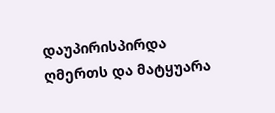დაუპირისპირდა ღმერთს და მატყუარა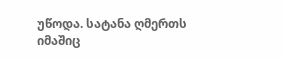უწოდა. სატანა ღმერთს იმაშიც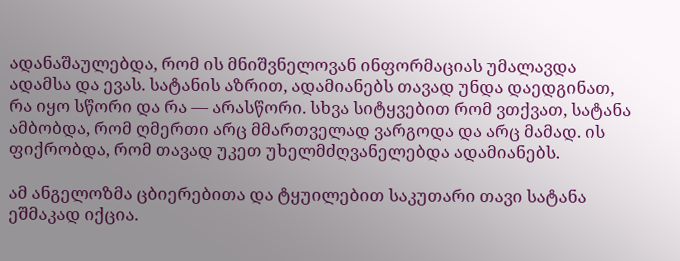ადანაშაულებდა, რომ ის მნიშვნელოვან ინფორმაციას უმალავდა ადამსა და ევას. სატანის აზრით, ადამიანებს თავად უნდა დაედგინათ, რა იყო სწორი და რა — არასწორი. სხვა სიტყვებით რომ ვთქვათ, სატანა ამბობდა, რომ ღმერთი არც მმართველად ვარგოდა და არც მამად. ის ფიქრობდა, რომ თავად უკეთ უხელმძღვანელებდა ადამიანებს.

ამ ანგელოზმა ცბიერებითა და ტყუილებით საკუთარი თავი სატანა ეშმაკად იქცია.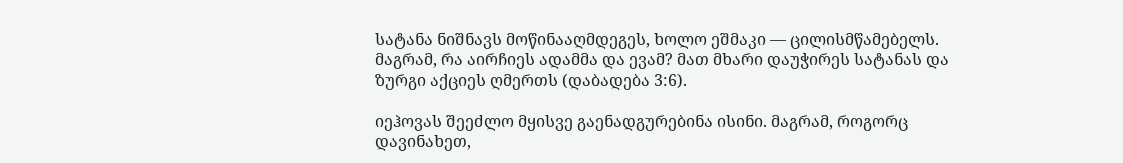სატანა ნიშნავს მოწინააღმდეგეს, ხოლო ეშმაკი — ცილისმწამებელს. მაგრამ, რა აირჩიეს ადამმა და ევამ? მათ მხარი დაუჭირეს სატანას და ზურგი აქციეს ღმერთს (დაბადება 3:6).

იეჰოვას შეეძლო მყისვე გაენადგურებინა ისინი. მაგრამ, როგორც დავინახეთ,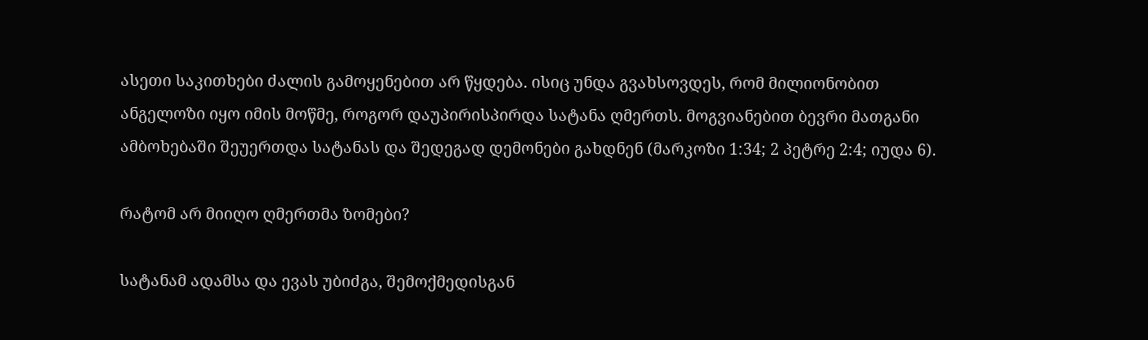ასეთი საკითხები ძალის გამოყენებით არ წყდება. ისიც უნდა გვახსოვდეს, რომ მილიონობით ანგელოზი იყო იმის მოწმე, როგორ დაუპირისპირდა სატანა ღმერთს. მოგვიანებით ბევრი მათგანი ამბოხებაში შეუერთდა სატანას და შედეგად დემონები გახდნენ (მარკოზი 1:34; 2 პეტრე 2:4; იუდა 6).

რატომ არ მიიღო ღმერთმა ზომები?

სატანამ ადამსა და ევას უბიძგა, შემოქმედისგან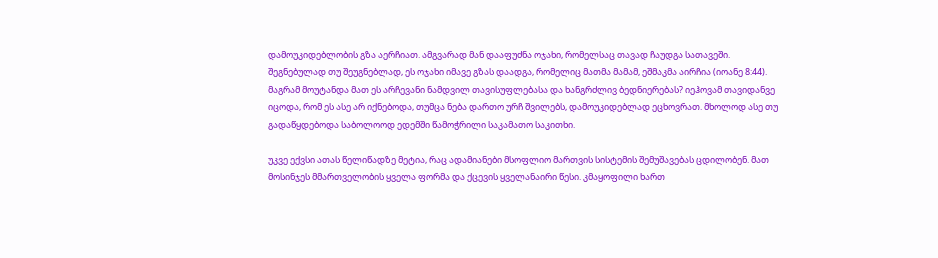დამოუკიდებლობის გზა აერჩიათ. ამგვარად მან დააფუძნა ოჯახი, რომელსაც თავად ჩაუდგა სათავეში. შეგნებულად თუ შეუგნებლად, ეს ოჯახი იმავე გზას დაადგა, რომელიც მათმა მამამ, ეშმაკმა აირჩია (იოანე 8:44). მაგრამ მოუტანდა მათ ეს არჩევანი ნამდვილ თავისუფლებასა და ხანგრძლივ ბედნიერებას? იეჰოვამ თავიდანვე იცოდა, რომ ეს ასე არ იქნებოდა, თუმცა ნება დართო ურჩ შვილებს, დამოუკიდებლად ეცხოვრათ. მხოლოდ ასე თუ გადაწყდებოდა საბოლოოდ ედემში წამოჭრილი საკამათო საკითხი.

უკვე ექვსი ათას წელიწადზე მეტია, რაც ადამიანები მსოფლიო მართვის სისტემის შემუშავებას ცდილობენ. მათ მოსინჯეს მმართველობის ყველა ფორმა და ქცევის ყველანაირი წესი. კმაყოფილი ხართ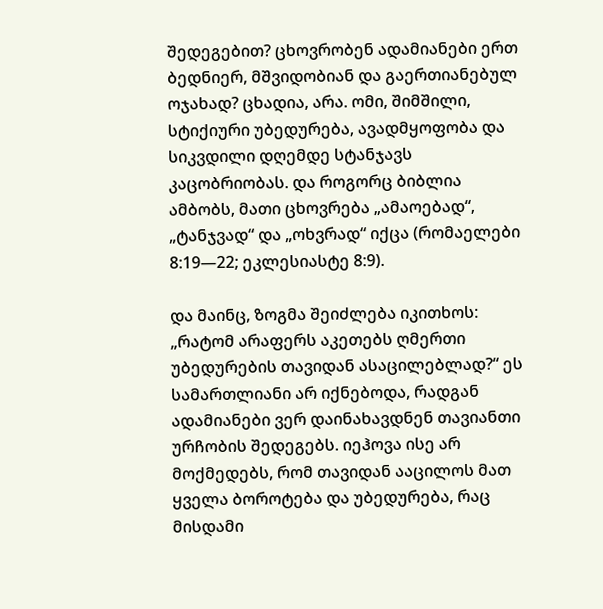შედეგებით? ცხოვრობენ ადამიანები ერთ ბედნიერ, მშვიდობიან და გაერთიანებულ ოჯახად? ცხადია, არა. ომი, შიმშილი, სტიქიური უბედურება, ავადმყოფობა და სიკვდილი დღემდე სტანჯავს კაცობრიობას. და როგორც ბიბლია ამბობს, მათი ცხოვრება „ამაოებად“, „ტანჯვად“ და „ოხვრად“ იქცა (რომაელები 8:19—22; ეკლესიასტე 8:9).

და მაინც, ზოგმა შეიძლება იკითხოს: „რატომ არაფერს აკეთებს ღმერთი უბედურების თავიდან ასაცილებლად?“ ეს სამართლიანი არ იქნებოდა, რადგან ადამიანები ვერ დაინახავდნენ თავიანთი ურჩობის შედეგებს. იეჰოვა ისე არ მოქმედებს, რომ თავიდან ააცილოს მათ ყველა ბოროტება და უბედურება, რაც მისდამი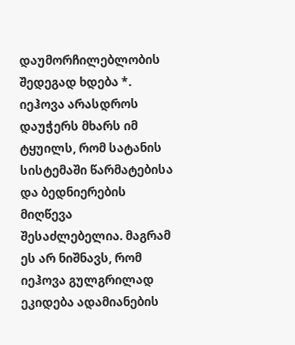დაუმორჩილებლობის შედეგად ხდება *. იეჰოვა არასდროს დაუჭერს მხარს იმ ტყუილს, რომ სატანის სისტემაში წარმატებისა და ბედნიერების მიღწევა შესაძლებელია. მაგრამ ეს არ ნიშნავს, რომ იეჰოვა გულგრილად ეკიდება ადამიანების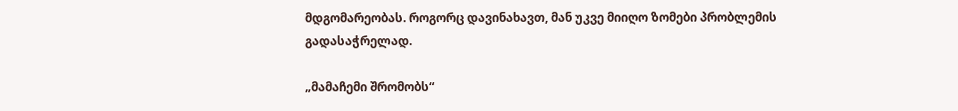მდგომარეობას. როგორც დავინახავთ, მან უკვე მიიღო ზომები პრობლემის გადასაჭრელად.

„მამაჩემი შრომობს“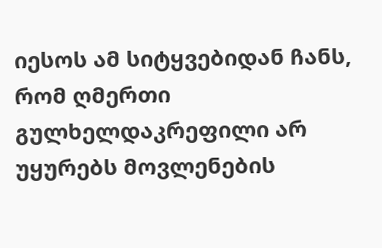იესოს ამ სიტყვებიდან ჩანს, რომ ღმერთი გულხელდაკრეფილი არ უყურებს მოვლენების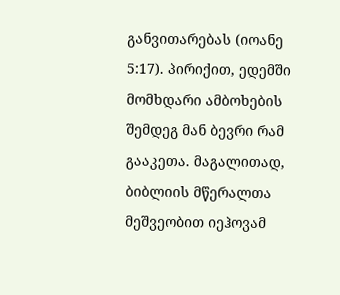განვითარებას (იოანე 5:17). პირიქით, ედემში მომხდარი ამბოხების შემდეგ მან ბევრი რამ გააკეთა. მაგალითად, ბიბლიის მწერალთა მეშვეობით იეჰოვამ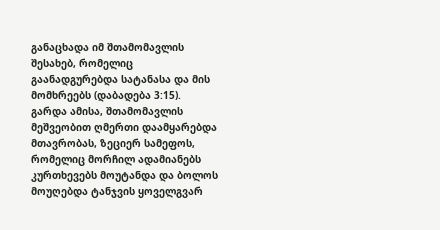განაცხადა იმ შთამომავლის შესახებ, რომელიც გაანადგურებდა სატანასა და მის მომხრეებს (დაბადება 3:15). გარდა ამისა, შთამომავლის მეშვეობით ღმერთი დაამყარებდა მთავრობას, ზეციერ სამეფოს, რომელიც მორჩილ ადამიანებს კურთხევებს მოუტანდა და ბოლოს მოუღებდა ტანჯვის ყოველგვარ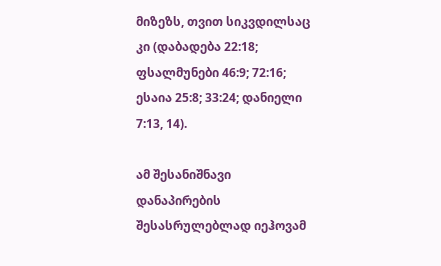მიზეზს, თვით სიკვდილსაც კი (დაბადება 22:18; ფსალმუნები 46:9; 72:16; ესაია 25:8; 33:24; დანიელი 7:13, 14).

ამ შესანიშნავი დანაპირების შესასრულებლად იეჰოვამ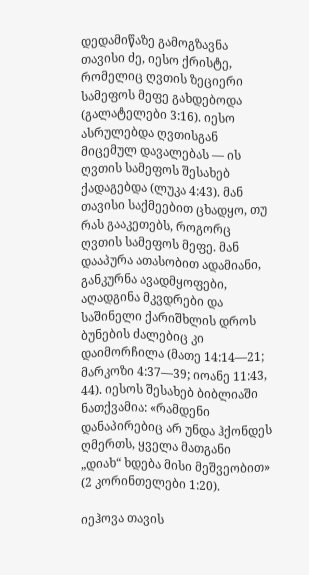დედამიწაზე გამოგზავნა თავისი ძე, იესო ქრისტე, რომელიც ღვთის ზეციერი სამეფოს მეფე გახდებოდა (გალატელები 3:16). იესო ასრულებდა ღვთისგან მიცემულ დავალებას — ის ღვთის სამეფოს შესახებ ქადაგებდა (ლუკა 4:43). მან თავისი საქმეებით ცხადყო, თუ რას გააკეთებს, როგორც ღვთის სამეფოს მეფე. მან დააპურა ათასობით ადამიანი, განკურნა ავადმყოფები, აღადგინა მკვდრები და საშინელი ქარიშხლის დროს ბუნების ძალებიც კი დაიმორჩილა (მათე 14:14—21; მარკოზი 4:37—39; იოანე 11:43, 44). იესოს შესახებ ბიბლიაში ნათქვამია: «რამდენი დანაპირებიც არ უნდა ჰქონდეს ღმერთს, ყველა მათგანი „დიახ“ ხდება მისი მეშვეობით» (2 კორინთელები 1:20).

იეჰოვა თავის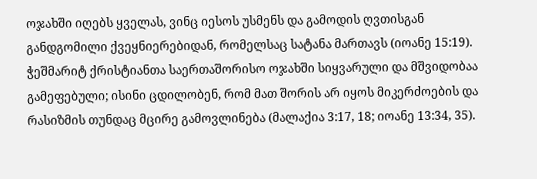ოჯახში იღებს ყველას, ვინც იესოს უსმენს და გამოდის ღვთისგან განდგომილი ქვეყნიერებიდან, რომელსაც სატანა მართავს (იოანე 15:19). ჭეშმარიტ ქრისტიანთა საერთაშორისო ოჯახში სიყვარული და მშვიდობაა გამეფებული; ისინი ცდილობენ, რომ მათ შორის არ იყოს მიკერძოების და რასიზმის თუნდაც მცირე გამოვლინება (მალაქია 3:17, 18; იოანე 13:34, 35).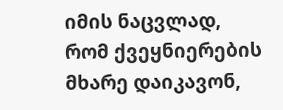იმის ნაცვლად, რომ ქვეყნიერების მხარე დაიკავონ,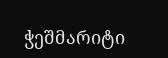ჭეშმარიტი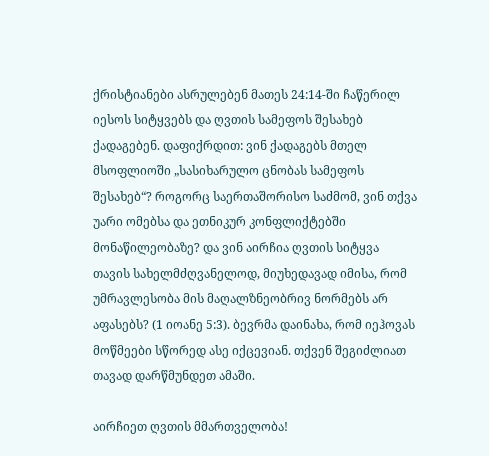ქრისტიანები ასრულებენ მათეს 24:14-ში ჩაწერილ იესოს სიტყვებს და ღვთის სამეფოს შესახებ ქადაგებენ. დაფიქრდით: ვინ ქადაგებს მთელ მსოფლიოში „სასიხარულო ცნობას სამეფოს შესახებ“? როგორც საერთაშორისო საძმომ, ვინ თქვა უარი ომებსა და ეთნიკურ კონფლიქტებში მონაწილეობაზე? და ვინ აირჩია ღვთის სიტყვა თავის სახელმძღვანელოდ, მიუხედავად იმისა, რომ უმრავლესობა მის მაღალზნეობრივ ნორმებს არ აფასებს? (1 იოანე 5:3). ბევრმა დაინახა, რომ იეჰოვას მოწმეები სწორედ ასე იქცევიან. თქვენ შეგიძლიათ თავად დარწმუნდეთ ამაში.

აირჩიეთ ღვთის მმართველობა!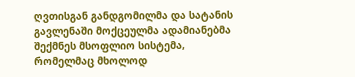ღვთისგან განდგომილმა და სატანის გავლენაში მოქცეულმა ადამიანებმა შექმნეს მსოფლიო სისტემა, რომელმაც მხოლოდ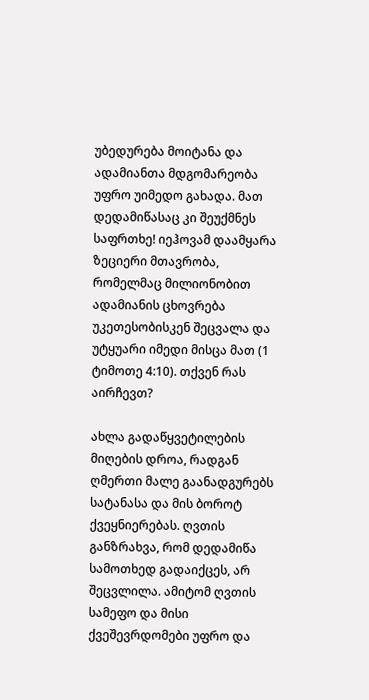უბედურება მოიტანა და ადამიანთა მდგომარეობა უფრო უიმედო გახადა. მათ დედამიწასაც კი შეუქმნეს საფრთხე! იეჰოვამ დაამყარა ზეციერი მთავრობა, რომელმაც მილიონობით ადამიანის ცხოვრება უკეთესობისკენ შეცვალა და უტყუარი იმედი მისცა მათ (1 ტიმოთე 4:10). თქვენ რას აირჩევთ?

ახლა გადაწყვეტილების მიღების დროა, რადგან ღმერთი მალე გაანადგურებს სატანასა და მის ბოროტ ქვეყნიერებას. ღვთის განზრახვა, რომ დედამიწა სამოთხედ გადაიქცეს, არ შეცვლილა. ამიტომ ღვთის სამეფო და მისი ქვეშევრდომები უფრო და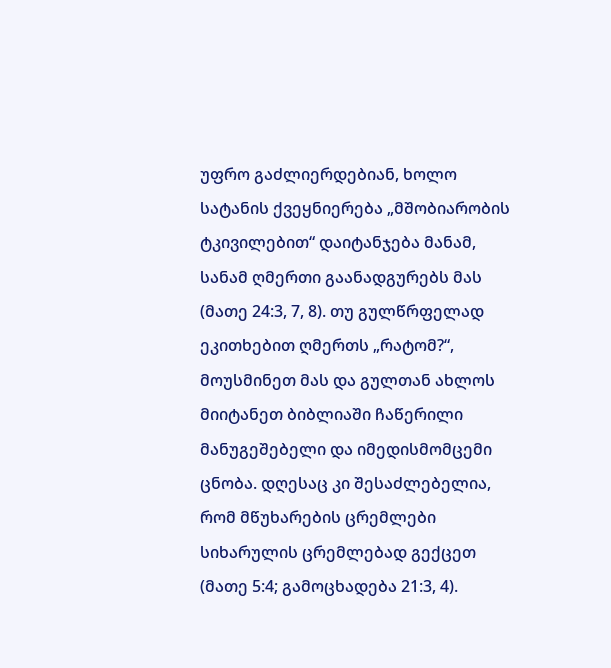უფრო გაძლიერდებიან, ხოლო სატანის ქვეყნიერება „მშობიარობის ტკივილებით“ დაიტანჯება მანამ, სანამ ღმერთი გაანადგურებს მას (მათე 24:3, 7, 8). თუ გულწრფელად ეკითხებით ღმერთს „რატომ?“, მოუსმინეთ მას და გულთან ახლოს მიიტანეთ ბიბლიაში ჩაწერილი მანუგეშებელი და იმედისმომცემი ცნობა. დღესაც კი შესაძლებელია, რომ მწუხარების ცრემლები სიხარულის ცრემლებად გექცეთ (მათე 5:4; გამოცხადება 21:3, 4).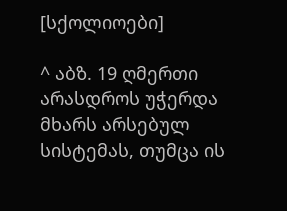[სქოლიოები]

^ აბზ. 19 ღმერთი არასდროს უჭერდა მხარს არსებულ სისტემას, თუმცა ის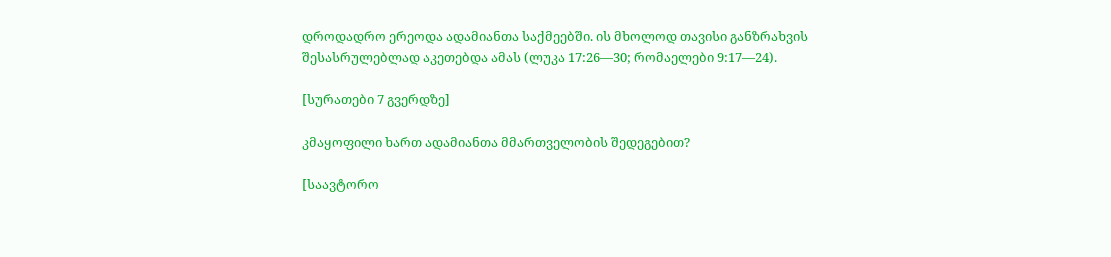დროდადრო ერეოდა ადამიანთა საქმეებში. ის მხოლოდ თავისი განზრახვის შესასრულებლად აკეთებდა ამას (ლუკა 17:26—30; რომაელები 9:17—24).

[სურათები 7 გვერდზე]

კმაყოფილი ხართ ადამიანთა მმართველობის შედეგებით?

[საავტორო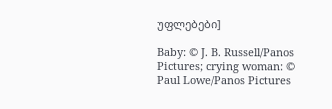უფლებები]

Baby: © J. B. Russell/Panos Pictures; crying woman: © Paul Lowe/Panos Pictures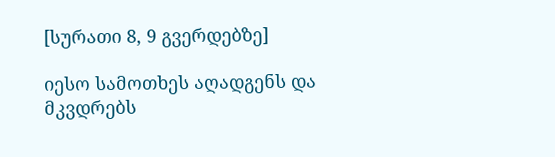[სურათი 8, 9 გვერდებზე]

იესო სამოთხეს აღადგენს და მკვდრებს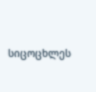სიცოცხლეს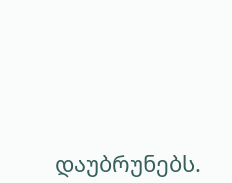დაუბრუნებს.